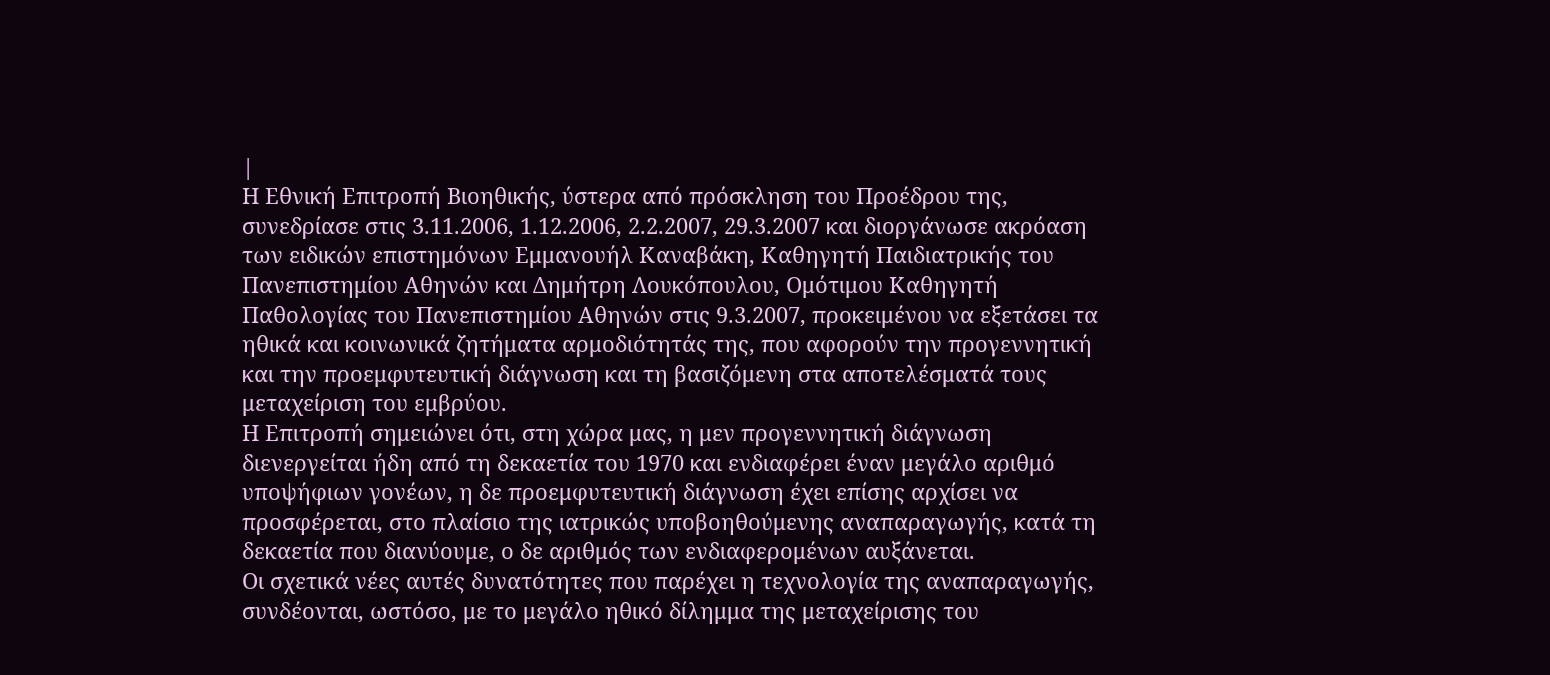|
Η Εθνική Επιτροπή Βιοηθικής, ύστερα από πρόσκληση του Προέδρου της, συνεδρίασε στις 3.11.2006, 1.12.2006, 2.2.2007, 29.3.2007 και διοργάνωσε ακρόαση των ειδικών επιστημόνων Εμμανουήλ Καναβάκη, Καθηγητή Παιδιατρικής του Πανεπιστημίου Αθηνών και Δημήτρη Λουκόπουλου, Ομότιμου Καθηγητή Παθολογίας του Πανεπιστημίου Αθηνών στις 9.3.2007, προκειμένου να εξετάσει τα ηθικά και κοινωνικά ζητήματα αρμοδιότητάς της, που αφορούν την προγεννητική και την προεμφυτευτική διάγνωση και τη βασιζόμενη στα αποτελέσματά τους μεταχείριση του εμβρύου.
Η Επιτροπή σημειώνει ότι, στη χώρα μας, η μεν προγεννητική διάγνωση διενεργείται ήδη από τη δεκαετία του 1970 και ενδιαφέρει έναν μεγάλο αριθμό υποψήφιων γονέων, η δε προεμφυτευτική διάγνωση έχει επίσης αρχίσει να προσφέρεται, στο πλαίσιο της ιατρικώς υποβοηθούμενης αναπαραγωγής, κατά τη δεκαετία που διανύουμε, ο δε αριθμός των ενδιαφερομένων αυξάνεται.
Οι σχετικά νέες αυτές δυνατότητες που παρέχει η τεχνολογία της αναπαραγωγής, συνδέονται, ωστόσο, με το μεγάλο ηθικό δίλημμα της μεταχείρισης του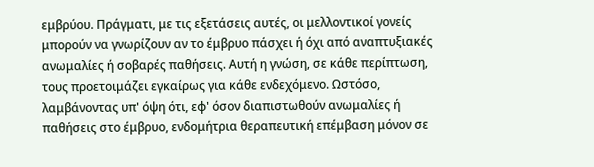εμβρύου. Πράγματι, με τις εξετάσεις αυτές, οι μελλοντικοί γονείς μπορούν να γνωρίζουν αν το έμβρυο πάσχει ή όχι από αναπτυξιακές ανωμαλίες ή σοβαρές παθήσεις. Αυτή η γνώση, σε κάθε περίπτωση, τους προετοιμάζει εγκαίρως για κάθε ενδεχόμενο. Ωστόσο, λαμβάνοντας υπ' όψη ότι, εφ' όσον διαπιστωθούν ανωμαλίες ή παθήσεις στο έμβρυο, ενδομήτρια θεραπευτική επέμβαση μόνον σε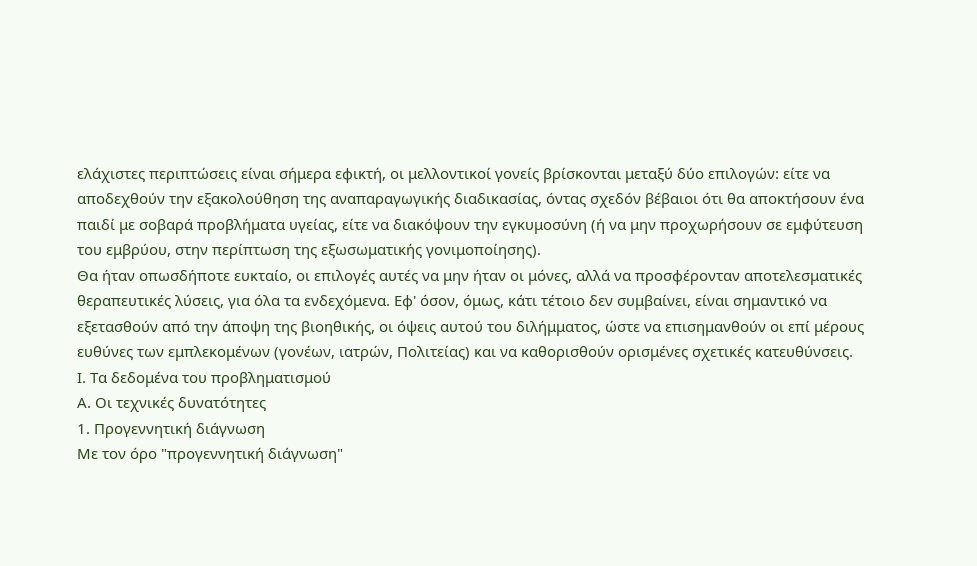ελάχιστες περιπτώσεις είναι σήμερα εφικτή, οι μελλοντικοί γονείς βρίσκονται μεταξύ δύο επιλογών: είτε να αποδεχθούν την εξακολούθηση της αναπαραγωγικής διαδικασίας, όντας σχεδόν βέβαιοι ότι θα αποκτήσουν ένα παιδί με σοβαρά προβλήματα υγείας, είτε να διακόψουν την εγκυμοσύνη (ή να μην προχωρήσουν σε εμφύτευση του εμβρύου, στην περίπτωση της εξωσωματικής γονιμοποίησης).
Θα ήταν οπωσδήποτε ευκταίο, οι επιλογές αυτές να μην ήταν οι μόνες, αλλά να προσφέρονταν αποτελεσματικές θεραπευτικές λύσεις, για όλα τα ενδεχόμενα. Εφ' όσον, όμως, κάτι τέτοιο δεν συμβαίνει, είναι σημαντικό να εξετασθούν από την άποψη της βιοηθικής, οι όψεις αυτού του διλήμματος, ώστε να επισημανθούν οι επί μέρους ευθύνες των εμπλεκομένων (γονέων, ιατρών, Πολιτείας) και να καθορισθούν ορισμένες σχετικές κατευθύνσεις.
Ι. Τα δεδομένα του προβληματισμού
Α. Οι τεχνικές δυνατότητες
1. Προγεννητική διάγνωση
Με τον όρο "προγεννητική διάγνωση"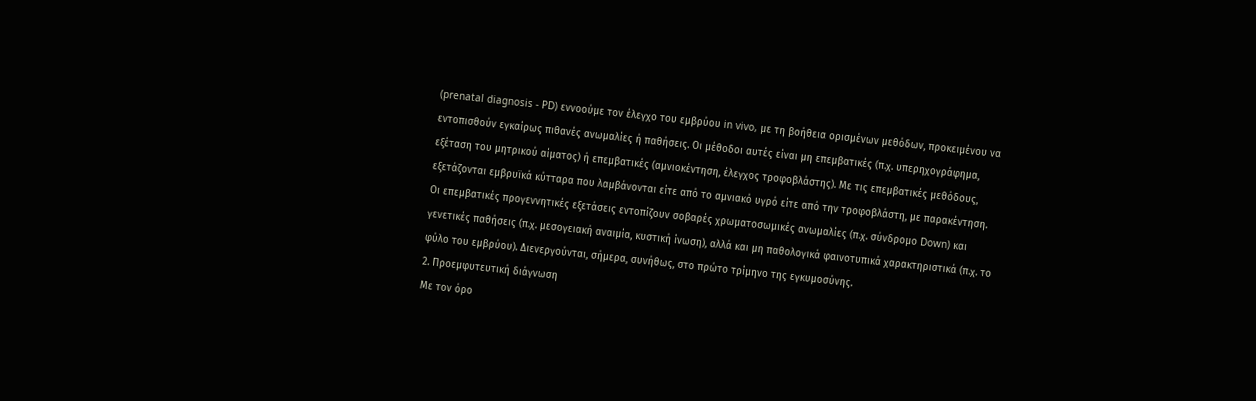(prenatal diagnosis - PD) εννοούμε τον έλεγχο του εμβρύου in vivo, με τη βοήθεια ορισμένων μεθόδων, προκειμένου να εντοπισθούν εγκαίρως πιθανές ανωμαλίες ή παθήσεις. Οι μέθοδοι αυτές είναι μη επεμβατικές (π.χ. υπερηχογράφημα, εξέταση του μητρικού αίματος) ή επεμβατικές (αμνιοκέντηση, έλεγχος τροφοβλάστης). Με τις επεμβατικές μεθόδους, εξετάζονται εμβρυϊκά κύτταρα που λαμβάνονται είτε από το αμνιακό υγρό είτε από την τροφοβλάστη, με παρακέντηση. Οι επεμβατικές προγεννητικές εξετάσεις εντοπίζουν σοβαρές χρωματοσωμικές ανωμαλίες (π.χ. σύνδρομο Down) και γενετικές παθήσεις (π.χ. μεσογειακή αναιμία, κυστική ίνωση), αλλά και μη παθολογικά φαινοτυπικά χαρακτηριστικά (π.χ. το φύλο του εμβρύου). Διενεργούνται, σήμερα, συνήθως, στο πρώτο τρίμηνο της εγκυμοσύνης.
2. Προεμφυτευτική διάγνωση
Με τον όρο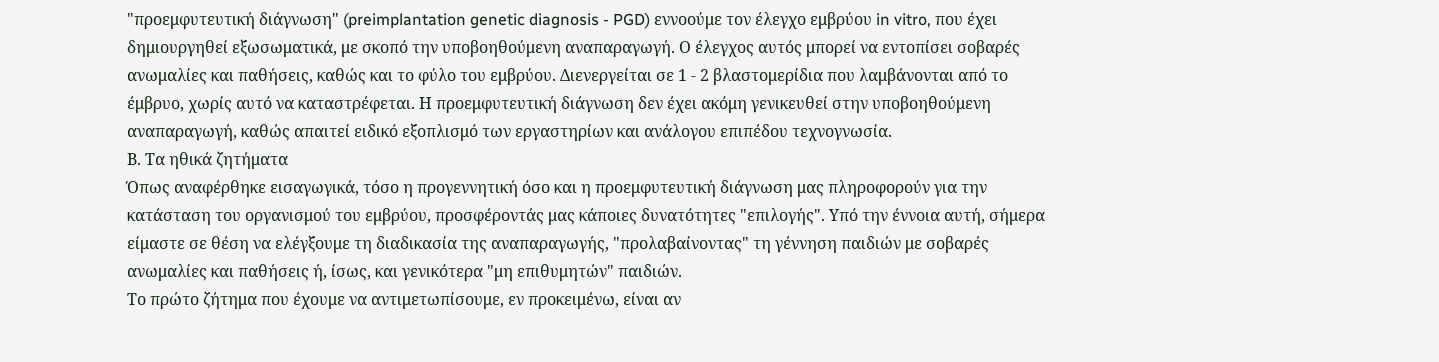"προεμφυτευτική διάγνωση" (preimplantation genetic diagnosis - PGD) εννοούμε τον έλεγχο εμβρύου in vitro, που έχει δημιουργηθεί εξωσωματικά, με σκοπό την υποβοηθούμενη αναπαραγωγή. Ο έλεγχος αυτός μπορεί να εντοπίσει σοβαρές ανωμαλίες και παθήσεις, καθώς και το φύλο του εμβρύου. Διενεργείται σε 1 - 2 βλαστομερίδια που λαμβάνονται από το έμβρυο, χωρίς αυτό να καταστρέφεται. Η προεμφυτευτική διάγνωση δεν έχει ακόμη γενικευθεί στην υποβοηθούμενη αναπαραγωγή, καθώς απαιτεί ειδικό εξοπλισμό των εργαστηρίων και ανάλογου επιπέδου τεχνογνωσία.
Β. Τα ηθικά ζητήματα
Όπως αναφέρθηκε εισαγωγικά, τόσο η προγεννητική όσο και η προεμφυτευτική διάγνωση μας πληροφορούν για την κατάσταση του οργανισμού του εμβρύου, προσφέροντάς μας κάποιες δυνατότητες "επιλογής". Υπό την έννοια αυτή, σήμερα είμαστε σε θέση να ελέγξουμε τη διαδικασία της αναπαραγωγής, "προλαβαίνοντας" τη γέννηση παιδιών με σοβαρές ανωμαλίες και παθήσεις ή, ίσως, και γενικότερα "μη επιθυμητών" παιδιών.
Το πρώτο ζήτημα που έχουμε να αντιμετωπίσουμε, εν προκειμένω, είναι αν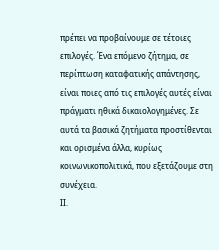πρέπει να προβαίνουμε σε τέτοιες επιλογές. Ένα επόμενο ζήτημα, σε περίπτωση καταφατικής απάντησης, είναι ποιες από τις επιλογές αυτές είναι πράγματι ηθικά δικαιολογημένες. Σε αυτά τα βασικά ζητήματα προστίθενται και ορισμένα άλλα, κυρίως κοινωνικοπολιτικά, που εξετάζουμε στη συνέχεια.
ΙΙ.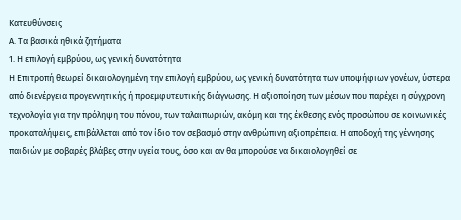Κατευθύνσεις
Α. Τα βασικά ηθικά ζητήματα
1. Η επιλογή εμβρύου, ως γενική δυνατότητα
Η Επιτροπή θεωρεί δικαιολογημένη την επιλογή εμβρύου, ως γενική δυνατότητα των υποψήφιων γονέων, ύστερα από διενέργεια προγεννητικής ή προεμφυτευτικής διάγνωσης. Η αξιοποίηση των μέσων που παρέχει η σύγχρονη τεχνολογία για την πρόληψη του πόνου, των ταλαιπωριών, ακόμη και της έκθεσης ενός προσώπου σε κοινωνικές προκαταλήψεις, επιβάλλεται από τον ίδιο τον σεβασμό στην ανθρώπινη αξιοπρέπεια. Η αποδοχή της γέννησης παιδιών με σοβαρές βλάβες στην υγεία τους, όσο και αν θα μπορούσε να δικαιολογηθεί σε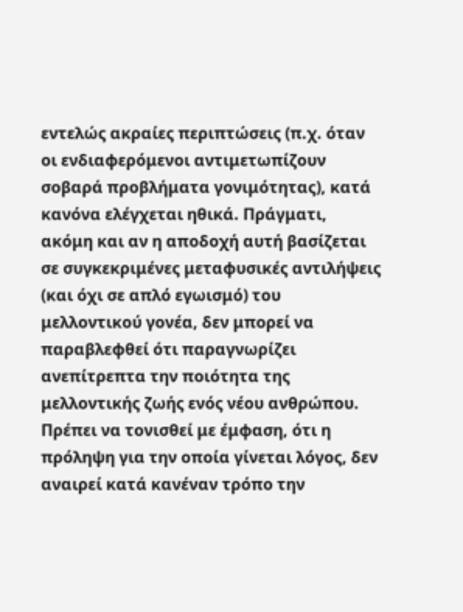εντελώς ακραίες περιπτώσεις (π.χ. όταν οι ενδιαφερόμενοι αντιμετωπίζουν σοβαρά προβλήματα γονιμότητας), κατά κανόνα ελέγχεται ηθικά. Πράγματι, ακόμη και αν η αποδοχή αυτή βασίζεται σε συγκεκριμένες μεταφυσικές αντιλήψεις (και όχι σε απλό εγωισμό) του μελλοντικού γονέα, δεν μπορεί να παραβλεφθεί ότι παραγνωρίζει ανεπίτρεπτα την ποιότητα της μελλοντικής ζωής ενός νέου ανθρώπου.
Πρέπει να τονισθεί με έμφαση, ότι η πρόληψη για την οποία γίνεται λόγος, δεν αναιρεί κατά κανέναν τρόπο την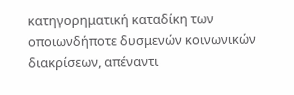κατηγορηματική καταδίκη των οποιωνδήποτε δυσμενών κοινωνικών διακρίσεων, απέναντι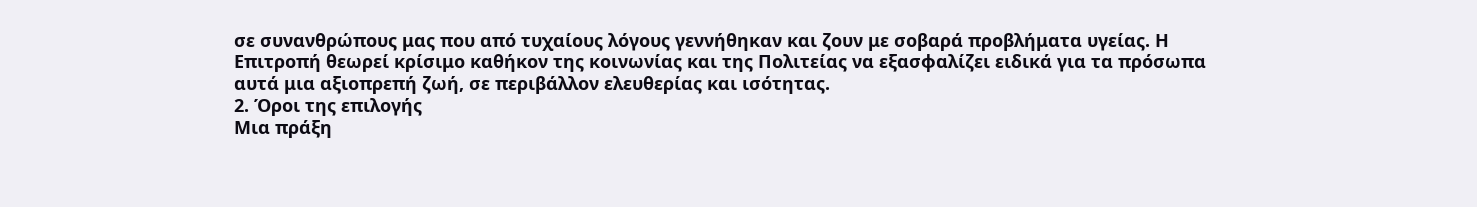σε συνανθρώπους μας που από τυχαίους λόγους γεννήθηκαν και ζουν με σοβαρά προβλήματα υγείας. Η Επιτροπή θεωρεί κρίσιμο καθήκον της κοινωνίας και της Πολιτείας να εξασφαλίζει ειδικά για τα πρόσωπα αυτά μια αξιοπρεπή ζωή, σε περιβάλλον ελευθερίας και ισότητας.
2. Όροι της επιλογής
Μια πράξη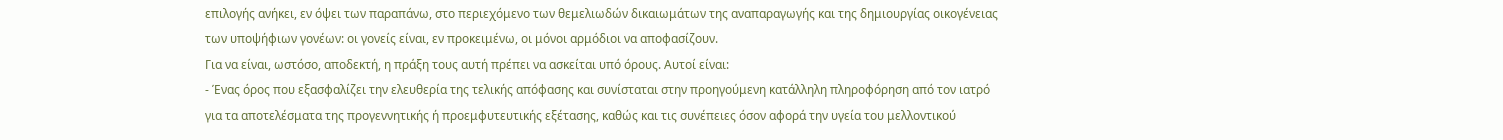επιλογής ανήκει, εν όψει των παραπάνω, στο περιεχόμενο των θεμελιωδών δικαιωμάτων της αναπαραγωγής και της δημιουργίας οικογένειας των υποψήφιων γονέων: οι γονείς είναι, εν προκειμένω, οι μόνοι αρμόδιοι να αποφασίζουν.
Για να είναι, ωστόσο, αποδεκτή, η πράξη τους αυτή πρέπει να ασκείται υπό όρους. Αυτοί είναι:
- Ένας όρος που εξασφαλίζει την ελευθερία της τελικής απόφασης και συνίσταται στην προηγούμενη κατάλληλη πληροφόρηση από τον ιατρό για τα αποτελέσματα της προγεννητικής ή προεμφυτευτικής εξέτασης, καθώς και τις συνέπειες όσον αφορά την υγεία του μελλοντικού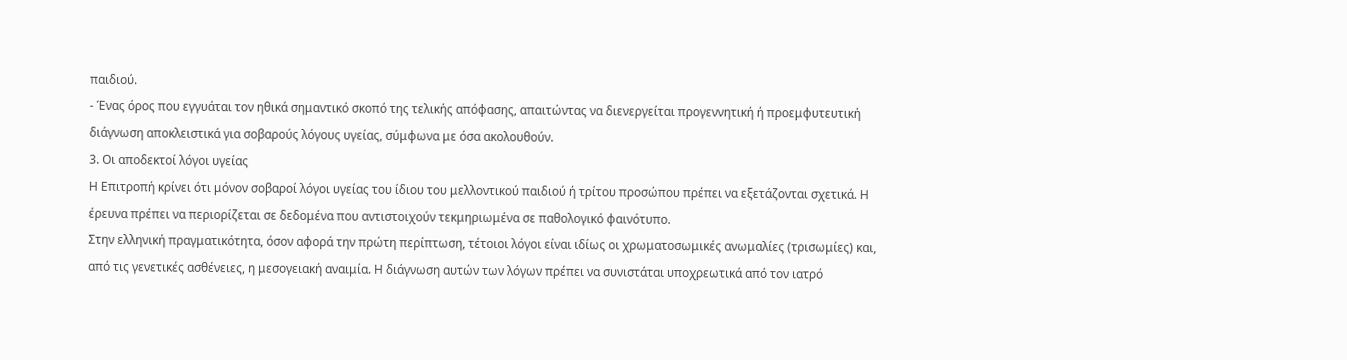παιδιού.
- Ένας όρος που εγγυάται τον ηθικά σημαντικό σκοπό της τελικής απόφασης, απαιτώντας να διενεργείται προγεννητική ή προεμφυτευτική διάγνωση αποκλειστικά για σοβαρούς λόγους υγείας, σύμφωνα με όσα ακολουθούν.
3. Οι αποδεκτοί λόγοι υγείας
Η Επιτροπή κρίνει ότι μόνον σοβαροί λόγοι υγείας του ίδιου του μελλοντικού παιδιού ή τρίτου προσώπου πρέπει να εξετάζονται σχετικά. Η έρευνα πρέπει να περιορίζεται σε δεδομένα που αντιστοιχούν τεκμηριωμένα σε παθολογικό φαινότυπο.
Στην ελληνική πραγματικότητα, όσον αφορά την πρώτη περίπτωση, τέτοιοι λόγοι είναι ιδίως οι χρωματοσωμικές ανωμαλίες (τρισωμίες) και, από τις γενετικές ασθένειες, η μεσογειακή αναιμία. Η διάγνωση αυτών των λόγων πρέπει να συνιστάται υποχρεωτικά από τον ιατρό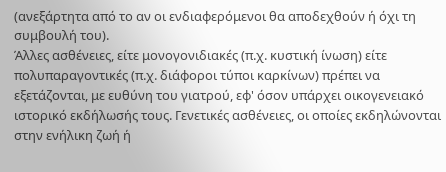(ανεξάρτητα από το αν οι ενδιαφερόμενοι θα αποδεχθούν ή όχι τη συμβουλή του).
Άλλες ασθένειες, είτε μονογονιδιακές (π.χ. κυστική ίνωση) είτε πολυπαραγοντικές (π.χ. διάφοροι τύποι καρκίνων) πρέπει να εξετάζονται, με ευθύνη του γιατρού, εφ' όσον υπάρχει οικογενειακό ιστορικό εκδήλωσής τους. Γενετικές ασθένειες, οι οποίες εκδηλώνονται στην ενήλικη ζωή ή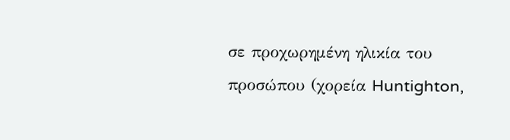σε προχωρημένη ηλικία του προσώπου (χορεία Huntighton,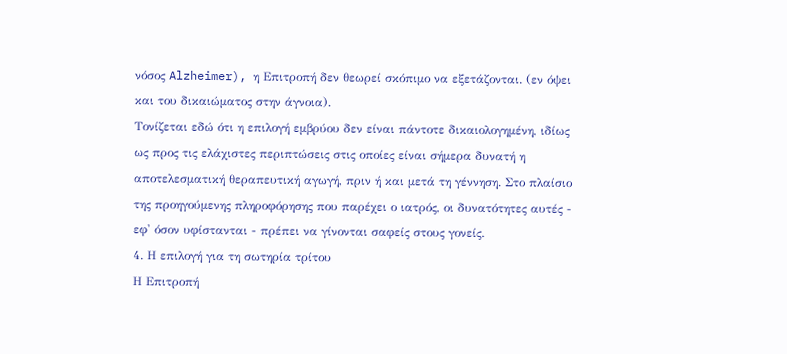νόσος Alzheimer), η Επιτροπή δεν θεωρεί σκόπιμο να εξετάζονται. (εν όψει και του δικαιώματος στην άγνοια).
Τονίζεται εδώ ότι η επιλογή εμβρύου δεν είναι πάντοτε δικαιολογημένη, ιδίως ως προς τις ελάχιστες περιπτώσεις στις οποίες είναι σήμερα δυνατή η αποτελεσματική θεραπευτική αγωγή, πριν ή και μετά τη γέννηση. Στο πλαίσιο της προηγούμενης πληροφόρησης που παρέχει ο ιατρός, οι δυνατότητες αυτές - εφ' όσον υφίστανται - πρέπει να γίνονται σαφείς στους γονείς.
4. Η επιλογή για τη σωτηρία τρίτου
Η Επιτροπή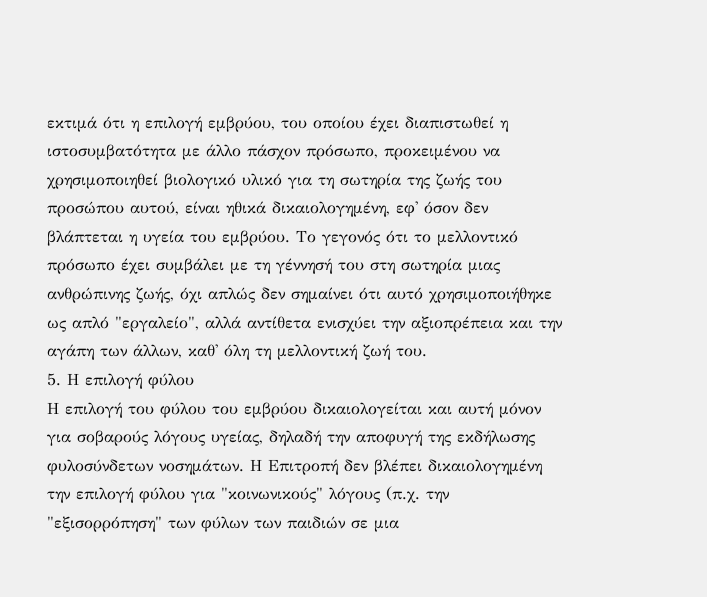εκτιμά ότι η επιλογή εμβρύου, του οποίου έχει διαπιστωθεί η ιστοσυμβατότητα με άλλο πάσχον πρόσωπο, προκειμένου να χρησιμοποιηθεί βιολογικό υλικό για τη σωτηρία της ζωής του προσώπου αυτού, είναι ηθικά δικαιολογημένη, εφ' όσον δεν βλάπτεται η υγεία του εμβρύου. Το γεγονός ότι το μελλοντικό πρόσωπο έχει συμβάλει με τη γέννησή του στη σωτηρία μιας ανθρώπινης ζωής, όχι απλώς δεν σημαίνει ότι αυτό χρησιμοποιήθηκε ως απλό "εργαλείο", αλλά αντίθετα ενισχύει την αξιοπρέπεια και την αγάπη των άλλων, καθ' όλη τη μελλοντική ζωή του.
5. Η επιλογή φύλου
Η επιλογή του φύλου του εμβρύου δικαιολογείται και αυτή μόνον για σοβαρούς λόγους υγείας, δηλαδή την αποφυγή της εκδήλωσης φυλοσύνδετων νοσημάτων. Η Επιτροπή δεν βλέπει δικαιολογημένη την επιλογή φύλου για "κοινωνικούς" λόγους (π.χ. την "εξισορρόπηση" των φύλων των παιδιών σε μια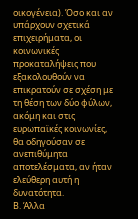οικογένεια). Όσο και αν υπάρχουν σχετικά επιχειρήματα, οι κοινωνικές προκαταλήψεις που εξακολουθούν να επικρατούν σε σχέση με τη θέση των δύο φύλων, ακόμη και στις ευρωπαϊκές κοινωνίες, θα οδηγούσαν σε ανεπιθύμητα αποτελέσματα, αν ήταν ελεύθερη αυτή η δυνατότητα.
Β. Άλλα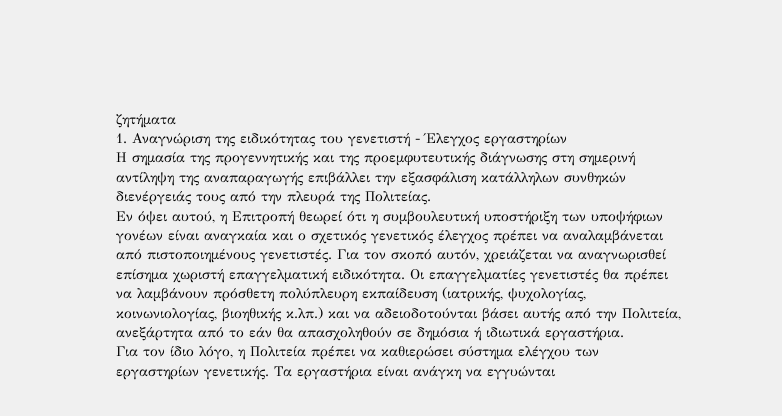ζητήματα
1. Αναγνώριση της ειδικότητας του γενετιστή - Έλεγχος εργαστηρίων
Η σημασία της προγεννητικής και της προεμφυτευτικής διάγνωσης στη σημερινή αντίληψη της αναπαραγωγής επιβάλλει την εξασφάλιση κατάλληλων συνθηκών διενέργειάς τους από την πλευρά της Πολιτείας.
Εν όψει αυτού, η Επιτροπή θεωρεί ότι η συμβουλευτική υποστήριξη των υποψήφιων γονέων είναι αναγκαία και ο σχετικός γενετικός έλεγχος πρέπει να αναλαμβάνεται από πιστοποιημένους γενετιστές. Για τον σκοπό αυτόν, χρειάζεται να αναγνωρισθεί επίσημα χωριστή επαγγελματική ειδικότητα. Οι επαγγελματίες γενετιστές θα πρέπει να λαμβάνουν πρόσθετη πολύπλευρη εκπαίδευση (ιατρικής, ψυχολογίας, κοινωνιολογίας, βιοηθικής κ.λπ.) και να αδειοδοτούνται βάσει αυτής από την Πολιτεία, ανεξάρτητα από το εάν θα απασχοληθούν σε δημόσια ή ιδιωτικά εργαστήρια.
Για τον ίδιο λόγο, η Πολιτεία πρέπει να καθιερώσει σύστημα ελέγχου των εργαστηρίων γενετικής. Τα εργαστήρια είναι ανάγκη να εγγυώνται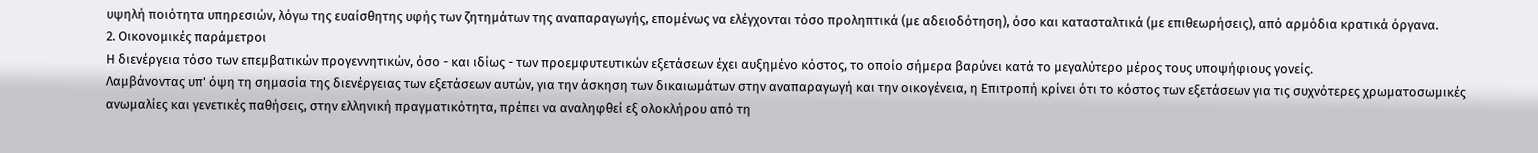υψηλή ποιότητα υπηρεσιών, λόγω της ευαίσθητης υφής των ζητημάτων της αναπαραγωγής, επομένως να ελέγχονται τόσο προληπτικά (με αδειοδότηση), όσο και κατασταλτικά (με επιθεωρήσεις), από αρμόδια κρατικά όργανα.
2. Οικονομικές παράμετροι
Η διενέργεια τόσο των επεμβατικών προγεννητικών, όσο - και ιδίως - των προεμφυτευτικών εξετάσεων έχει αυξημένο κόστος, το οποίο σήμερα βαρύνει κατά το μεγαλύτερο μέρος τους υποψήφιους γονείς.
Λαμβάνοντας υπ' όψη τη σημασία της διενέργειας των εξετάσεων αυτών, για την άσκηση των δικαιωμάτων στην αναπαραγωγή και την οικογένεια, η Επιτροπή κρίνει ότι το κόστος των εξετάσεων για τις συχνότερες χρωματοσωμικές ανωμαλίες και γενετικές παθήσεις, στην ελληνική πραγματικότητα, πρέπει να αναληφθεί εξ ολοκλήρου από τη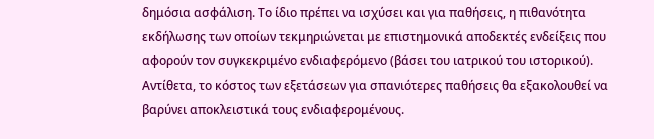δημόσια ασφάλιση. Το ίδιο πρέπει να ισχύσει και για παθήσεις, η πιθανότητα εκδήλωσης των οποίων τεκμηριώνεται με επιστημονικά αποδεκτές ενδείξεις που αφορούν τον συγκεκριμένο ενδιαφερόμενο (βάσει του ιατρικού του ιστορικού).
Αντίθετα, το κόστος των εξετάσεων για σπανιότερες παθήσεις θα εξακολουθεί να βαρύνει αποκλειστικά τους ενδιαφερομένους.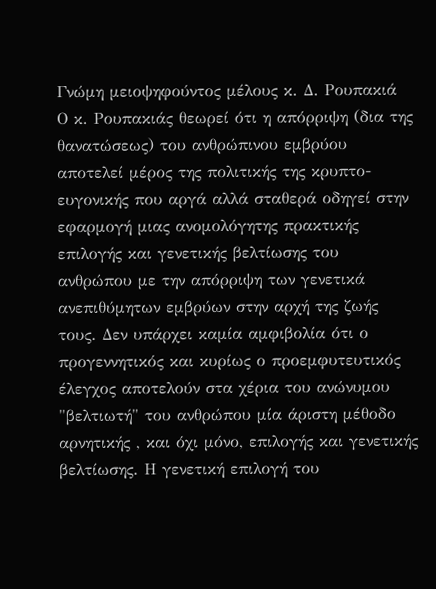Γνώμη μειοψηφούντος μέλους κ. Δ. Ρουπακιά
Ο κ. Ρουπακιάς θεωρεί ότι η απόρριψη (δια της θανατώσεως) του ανθρώπινου εμβρύου αποτελεί μέρος της πολιτικής της κρυπτο-ευγονικής που αργά αλλά σταθερά οδηγεί στην εφαρμογή μιας ανομολόγητης πρακτικής επιλογής και γενετικής βελτίωσης του ανθρώπου με την απόρριψη των γενετικά ανεπιθύμητων εμβρύων στην αρχή της ζωής τους. Δεν υπάρχει καμία αμφιβολία ότι ο προγεννητικός και κυρίως ο προεμφυτευτικός έλεγχος αποτελούν στα χέρια του ανώνυμου "βελτιωτή" του ανθρώπου μία άριστη μέθοδο αρνητικής , και όχι μόνο, επιλογής και γενετικής βελτίωσης. Η γενετική επιλογή του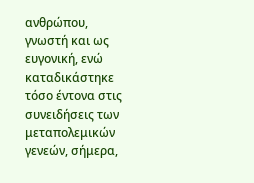ανθρώπου, γνωστή και ως ευγονική, ενώ καταδικάστηκε τόσο έντονα στις συνειδήσεις των μεταπολεμικών γενεών, σήμερα,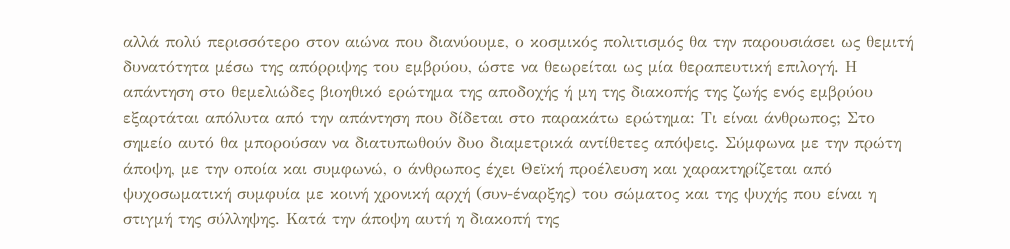αλλά πολύ περισσότερο στον αιώνα που διανύουμε, ο κοσμικός πολιτισμός θα την παρουσιάσει ως θεμιτή δυνατότητα μέσω της απόρριψης του εμβρύου, ώστε να θεωρείται ως μία θεραπευτική επιλογή. Η απάντηση στο θεμελιώδες βιοηθικό ερώτημα της αποδοχής ή μη της διακοπής της ζωής ενός εμβρύου εξαρτάται απόλυτα από την απάντηση που δίδεται στο παρακάτω ερώτημα: Τι είναι άνθρωπος; Στο σημείο αυτό θα μπορούσαν να διατυπωθούν δυο διαμετρικά αντίθετες απόψεις. Σύμφωνα με την πρώτη άποψη, με την οποία και συμφωνώ, ο άνθρωπος έχει Θεϊκή προέλευση και χαρακτηρίζεται από ψυχοσωματική συμφυία με κοινή χρονική αρχή (συν-έναρξης) του σώματος και της ψυχής που είναι η στιγμή της σύλληψης. Κατά την άποψη αυτή η διακοπή της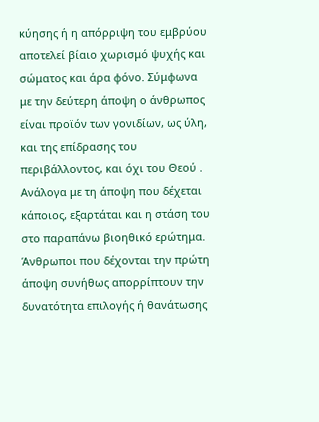κύησης ή η απόρριψη του εμβρύου αποτελεί βίαιο χωρισμό ψυχής και σώματος και άρα φόνο. Σύμφωνα με την δεύτερη άποψη ο άνθρωπος είναι προϊόν των γονιδίων, ως ύλη, και της επίδρασης του περιβάλλοντος, και όχι του Θεού .
Ανάλογα με τη άποψη που δέχεται κάποιος, εξαρτάται και η στάση του στο παραπάνω βιοηθικό ερώτημα. Άνθρωποι που δέχονται την πρώτη άποψη συνήθως απορρίπτουν την δυνατότητα επιλογής ή θανάτωσης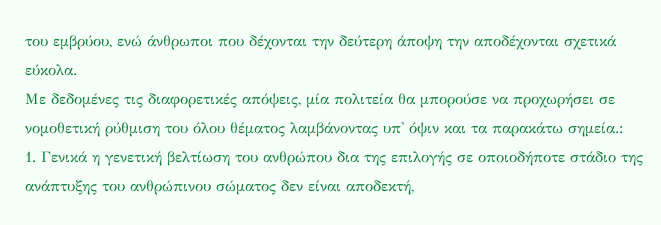του εμβρύου, ενώ άνθρωποι που δέχονται την δεύτερη άποψη την αποδέχονται σχετικά εύκολα.
Με δεδομένες τις διαφορετικές απόψεις, μία πολιτεία θα μπορούσε να προχωρήσει σε νομοθετική ρύθμιση του όλου θέματος λαμβάνοντας υπ' όψιν και τα παρακάτω σημεία.:
1. Γενικά η γενετική βελτίωση του ανθρώπου δια της επιλογής σε οποιοδήποτε στάδιο της ανάπτυξης του ανθρώπινου σώματος δεν είναι αποδεκτή,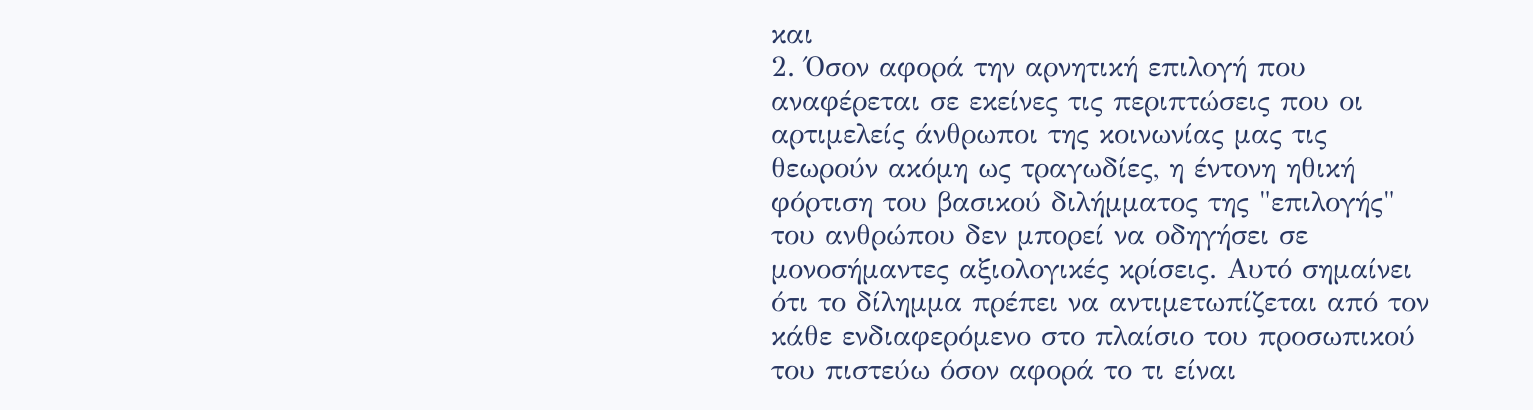και
2. Όσον αφορά την αρνητική επιλογή που αναφέρεται σε εκείνες τις περιπτώσεις που οι αρτιμελείς άνθρωποι της κοινωνίας μας τις θεωρούν ακόμη ως τραγωδίες, η έντονη ηθική φόρτιση του βασικού διλήμματος της "επιλογής" του ανθρώπου δεν μπορεί να οδηγήσει σε μονοσήμαντες αξιολογικές κρίσεις. Αυτό σημαίνει ότι το δίλημμα πρέπει να αντιμετωπίζεται από τον κάθε ενδιαφερόμενο στο πλαίσιο του προσωπικού του πιστεύω όσον αφορά το τι είναι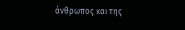άνθρωπος και της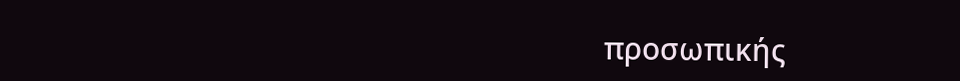προσωπικής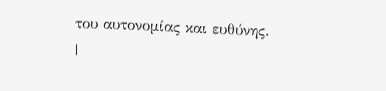του αυτονομίας και ευθύνης.
|